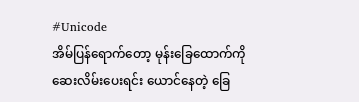#Unicode
အိမ်ပြန်ရောက်တော့ မုန်းခြေထောက်ကို ဆေးလိမ်းပေးရင်း ယောင်နေတဲ့ ခြေ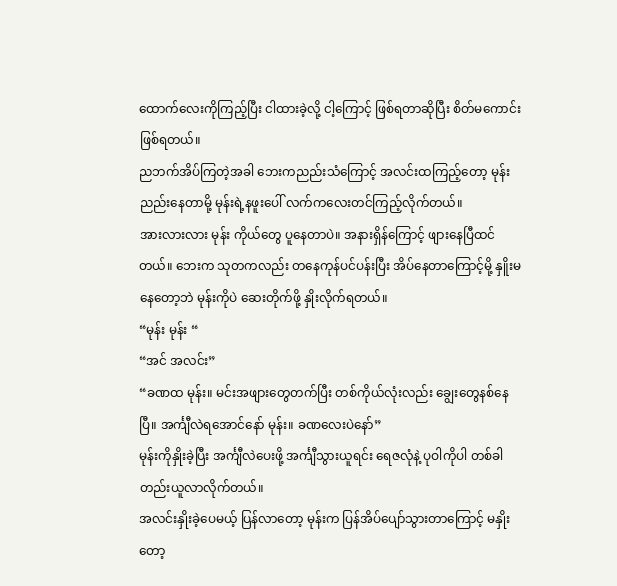ထောက်လေးကိုကြည့်ပြီး ငါထားခဲ့လို့ ငါ့ကြောင့် ဖြစ်ရတာဆိုပြီး စိတ်မကောင်းဖြစ်ရတယ်။
ညဘက်အိပ်ကြတဲ့အခါ ဘေးကညည်းသံကြောင့် အလင်းထကြည့်တော့ မုန်းညည်းနေတာမို့ မုန်းရဲ့နဖူးပေါ် လက်ကလေးတင်ကြည့်လိုက်တယ်။
အားလားလား မုန်း ကိုယ်တွေ ပူနေတာပဲ။ အနားရှိန်ကြောင့် ဖျားနေပြီထင်တယ်။ ဘေးက သုတကလည်း တနေကုန်ပင်ပန်းပြီး အိပ်နေတာကြောင့်မို့ နှိူးမနေတော့ဘဲ မုန်းကိုပဲ ဆေးတိုက်ဖို့ နှိုးလိုက်ရတယ်။
“မုန်း မုန်း “
“အင် အလင်း”
“ခဏထ မုန်း။ မင်းအဖျားတွေတက်ပြီး တစ်ကိုယ်လုံးလည်း ချွေးတွေနစ်နေပြီ။ အင်္ကျီလဲရအောင်နော် မုန်း။ ခဏလေးပဲနော်”
မုန်းကိုနှိုးခဲ့ပြီး အင်္ကျီလဲပေးဖို့ အင်္ကျီသွားယူရင်း ရေဇလုံနဲ့ ပုဝါကိုပါ တစ်ခါတည်းယူလာလိုက်တယ်။
အလင်းနှိုးခဲ့ပေမယ့် ပြန်လာတော့ မုန်းက ပြန်အိပ်ပျော်သွားတာကြောင့် မနှိုးတော့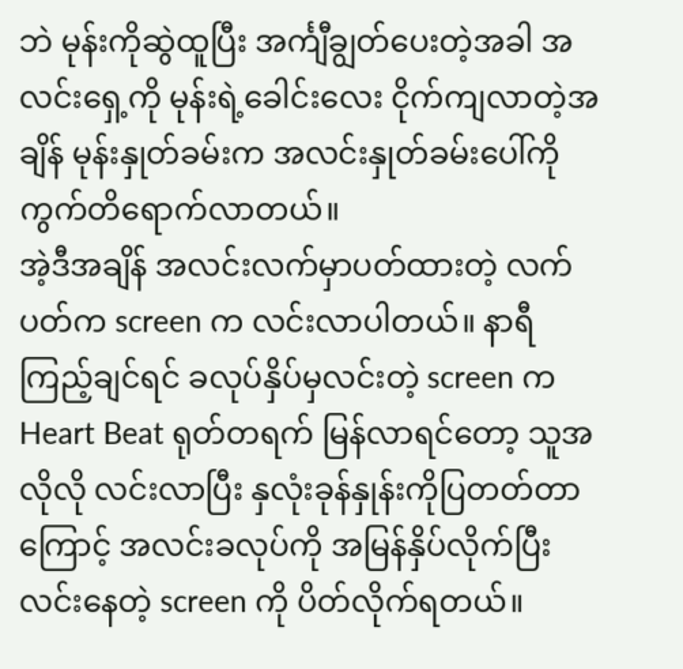ဘဲ မုန်းကိုဆွဲထူပြီး အင်္ကျီချွတ်ပေးတဲ့အခါ အလင်းရှေ့ကို မုန်းရဲ့ခေါင်းလေး ငိုက်ကျလာတဲ့အချိန် မုန်းနှုတ်ခမ်းက အလင်းနှုတ်ခမ်းပေါ်ကို ကွက်တိရောက်လာတယ်။
အဲ့ဒီအချိန် အလင်းလက်မှာပတ်ထားတဲ့ လက်ပတ်က screen က လင်းလာပါတယ်။ နာရီကြည့်ချင်ရင် ခလုပ်နှိပ်မှလင်းတဲ့ screen က Heart Beat ရုတ်တရက် မြန်လာရင်တော့ သူအလိုလို လင်းလာပြီး နှလုံးခုန်နှုန်းကိုပြတတ်တာကြောင့် အလင်းခလုပ်ကို အမြန်နှိပ်လိုက်ပြီး လင်းနေတဲ့ screen ကို ပိတ်လိုက်ရတယ်။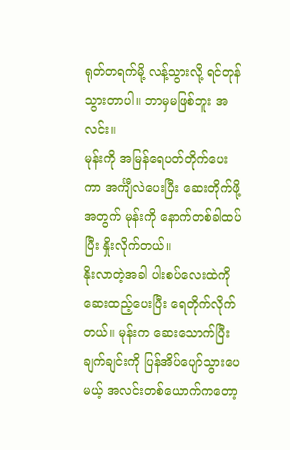ရုတ်တရက်မို့ လန့်သွားလို့ ရင်တုန်သွားတာပါ။ ဘာမှမဖြစ်ဘူး အလင်း။
မုန်းကို အမြန်ရေပတ်တိုက်ပေးကာ အင်္ကျီလဲပေးပြီး ဆေးတိုက်ဖို့အတွက် မုန်းကို နောက်တစ်ခါထပ်ပြီး နှိုးလိုက်တယ်။
နိုးလာတဲ့အခါ ပါးစပ်လေးထဲကို ဆေးထည့်ပေးပြီး ရေတိုက်လိုက်တယ်။ မုန်းက ဆေးသောက်ပြီး ချက်ချင်းကို ပြန်အိပ်ပျော်သွားပေမယ့် အလင်းတစ်ယောက်ကတော့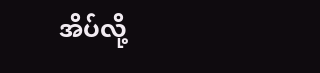အိပ်လို့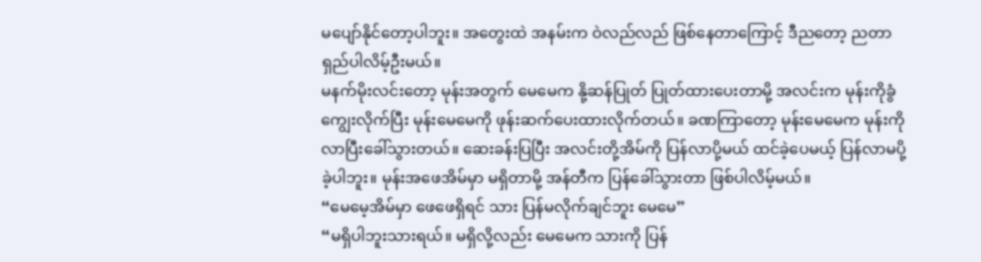မပျော်နိုင်တော့ပါဘူး။ အတွေးထဲ အနမ်းက ဝဲလည်လည် ဖြစ်နေတာကြောင့် ဒီညတော့ ညတာ ရှည်ပါလိမ့်ဦးမယ်။
မနက်မိုးလင်းတော့ မုန်းအတွက် မေမေက နို့ဆန်ပြုတ် ပြုတ်ထားပေးတာမို့ အလင်းက မုန်းကိုခွံကျွေးလိုက်ပြီး မုန်းမေမေကို ဖုန်းဆက်ပေးထားလိုက်တယ်။ ခဏကြာတော့ မုန်းမေမေက မုန်းကို လာပြီးခေါ်သွားတယ်။ ဆေးခန်းပြပြီး အလင်းတို့အိမ်ကို ပြန်လာပို့မယ် ထင်ခဲ့ပေမယ့် ပြန်လာမပို့ခဲ့ပါဘူး။ မုန်းအဖေအိမ်မှာ မရှိတာမို့ အန်တီက ပြန်ခေါ်သွားတာ ဖြစ်ပါလိမ့်မယ်။
“မေမေ့အိမ်မှာ ဖေဖေရှိရင် သား ပြန်မလိုက်ချင်ဘူး မေမေ”
“မရှိပါဘူးသားရယ်။ မရှိလို့လည်း မေမေက သားကို ပြန်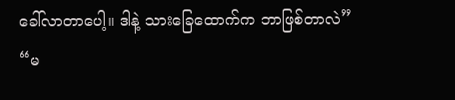ခေါ်လာတာပေါ့။ ဒါနဲ့ သားခြေထောက်က ဘာဖြစ်တာလဲ”
“မ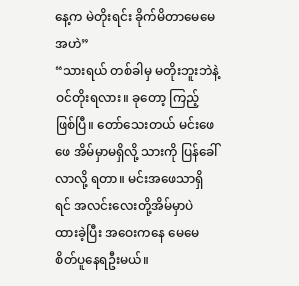နေ့က မဲတိုးရင်း ခိုက်မိတာမေမေ အဟဲ”
“သားရယ် တစ်ခါမှ မတိုးဘူးဘဲနဲ့ ဝင်တိုးရလား။ ခုတော့ ကြည့် ဖြစ်ပြီ။ တော်သေးတယ် မင်းဖေဖေ အိမ်မှာမရှိလို့ သားကို ပြန်ခေါ်လာလို့ ရတာ။ မင်းအဖေသာရှိရင် အလင်းလေးတို့အိမ်မှာပဲ ထားခဲ့ပြီး အဝေးကနေ မေမေ စိတ်ပူနေရဦးမယ်။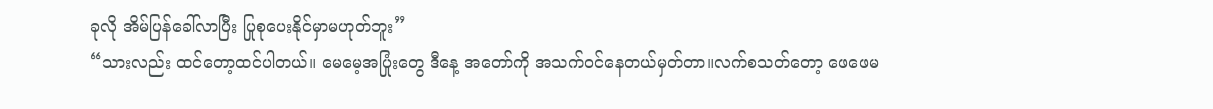ခုလို အိမ်ပြန်ခေါ်လာပြီး ပြုစုပေးနိုင်မှာမဟုတ်ဘူး”
“သားလည်း ထင်တော့ထင်ပါတယ်။ မေမေ့အပြုံးတွေ ဒီနေ့ အတော်ကို အသက်ဝင်နေတယ်မှတ်တာ။လက်စသတ်တော့ ဖေဖေမ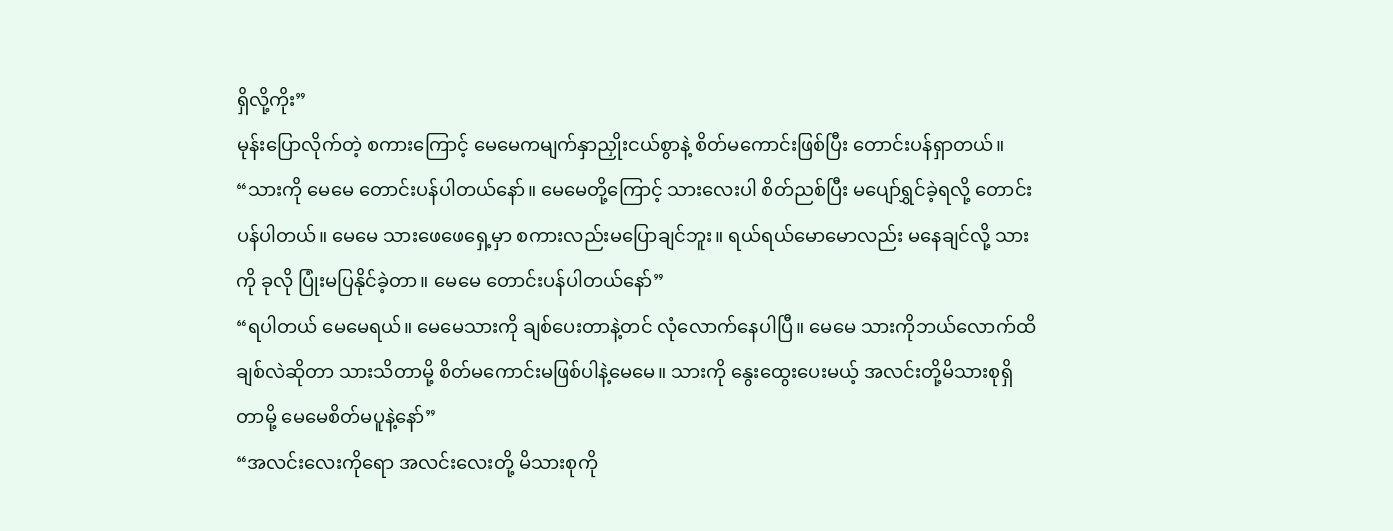ရှိလို့ကိုး”
မုန်းပြောလိုက်တဲ့ စကားကြောင့် မေမေကမျက်နှာညှိုးငယ်စွာနဲ့ စိတ်မကောင်းဖြစ်ပြီး တောင်းပန်ရှာတယ်။
“သားကို မေမေ တောင်းပန်ပါတယ်နော်။ မေမေတို့ကြောင့် သားလေးပါ စိတ်ညစ်ပြီး မပျော်ရွှင်ခဲ့ရလို့ တောင်းပန်ပါတယ်။ မေမေ သားဖေဖေရှေ့မှာ စကားလည်းမပြောချင်ဘူး။ ရယ်ရယ်မောမောလည်း မနေချင်လို့ သားကို ခုလို ပြုံးမပြနိုင်ခဲ့တာ။ မေမေ တောင်းပန်ပါတယ်နော်”
“ရပါတယ် မေမေရယ်။ မေမေသားကို ချစ်ပေးတာနဲ့တင် လုံလောက်နေပါပြီ။ မေမေ သားကိုဘယ်လောက်ထိ ချစ်လဲဆိုတာ သားသိတာမို့ စိတ်မကောင်းမဖြစ်ပါနဲ့မေမေ။ သားကို နွေးထွေးပေးမယ့် အလင်းတို့မိသားစုရှိတာမို့ မေမေစိတ်မပူနဲ့နော်”
“အလင်းလေးကိုရော အလင်းလေးတို့ မိသားစုကို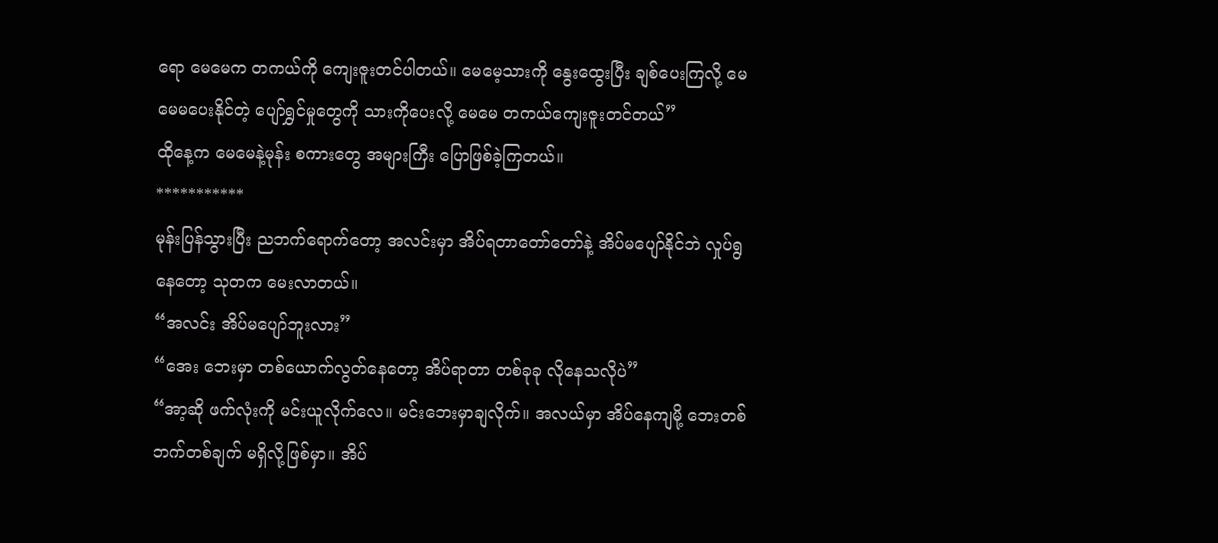ရော မေမေက တကယ်ကို ကျေးဇူးတင်ပါတယ်။ မေမေ့သားကို နွေးထွေးပြီး ချစ်ပေးကြလို့ မေမေမပေးနိုင်တဲ့ ပျော်ရွှင်မှုတွေကို သားကိုပေးလို့ မေမေ တကယ်ကျေးဇူးတင်တယ်”
ထိုနေ့က မေမေနဲ့မုန်း စကားတွေ အများကြီး ပြောဖြစ်ခဲ့ကြတယ်။
***********
မုန်းပြန်သွားပြီး ညဘက်ရောက်တော့ အလင်းမှာ အိပ်ရတာတော်တော်နဲ့ အိပ်မပျော်နိုင်ဘဲ လှုပ်ရွနေတော့ သုတက မေးလာတယ်။
“အလင်း အိပ်မပျော်ဘူးလား”
“အေး ဘေးမှာ တစ်ယောက်လွတ်နေတော့ အိပ်ရာတာ တစ်ခုခု လိုနေသလိုပဲ”
“အာ့ဆို ဖက်လုံးကို မင်းယူလိုက်လေ။ မင်းဘေးမှာချလိုက်။ အလယ်မှာ အိပ်နေကျမို့ ဘေးတစ်ဘက်တစ်ချက် မရှိလို့ဖြစ်မှာ။ အိပ်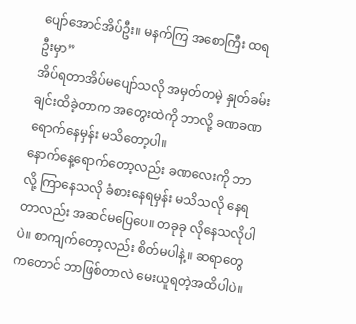ပျော်အောင်အိပ်ဦး။ မနက်ကြ အစောကြီး ထရဦးမှာ”
အိပ်ရတာအိပ်မပျော်သလို အမှတ်တမဲ့ နှုတ်ခမ်းချင်းထိခဲ့တာက အတွေးထဲကို ဘာလို့ ခဏခဏရောက်နေမှန်း မသိတော့ပါ။
နောက်နေ့ရောက်တော့လည်း ခဏလေးကို ဘာလို့ ကြာနေသလို ခံစားနေရမှန်း မသိသလို နေရတာလည်း အဆင်မပြေပေ။ တခုခု လိုနေသလိုပါပဲ။ စာကျက်တော့လည်း စိတ်မပါနဲ့။ ဆရာတွေကတောင် ဘာဖြစ်တာလဲ မေးယူရတဲ့အထိပါပဲ။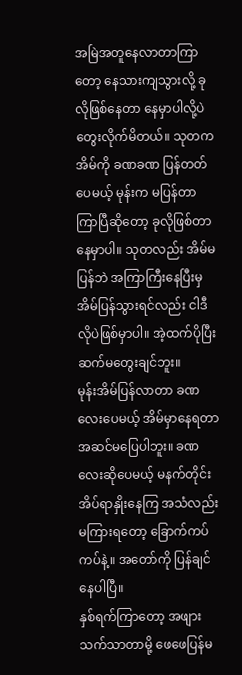အမြဲအတူနေလာတာကြာတော့ နေသားကျသွားလို့ ခုလိုဖြစ်နေတာ နေမှာပါလို့ပဲ တွေးလိုက်မိတယ်။ သုတက အိမ်ကို ခဏခဏ ပြန်တတ်ပေမယ့် မုန်းက မပြန်တာကြာပြီဆိုတော့ ခုလိုဖြစ်တာ နေမှာပါ။ သုတလည်း အိမ်မပြန်ဘဲ အကြာကြီးနေပြီးမှ အိမ်ပြန်သွားရင်လည်း ငါဒီလိုပဲဖြစ်မှာပါ။ အဲ့ထက်ပိုပြီး ဆက်မတွေးချင်ဘူး။
မုန်းအိမ်ပြန်လာတာ ခဏလေးပေမယ့် အိမ်မှာနေရတာ အဆင်မပြေပါဘူး။ ခဏလေးဆိုပေမယ့် မနက်တိုင်း အိပ်ရာနှိုးနေကြ အသံလည်းမကြားရတော့ ခြောက်ကပ်ကပ်နဲ့။ အတော်ကို ပြန်ချင်နေပါပြီ။
နှစ်ရက်ကြာတော့ အဖျားသက်သာတာမို့ ဖေဖေပြန်မ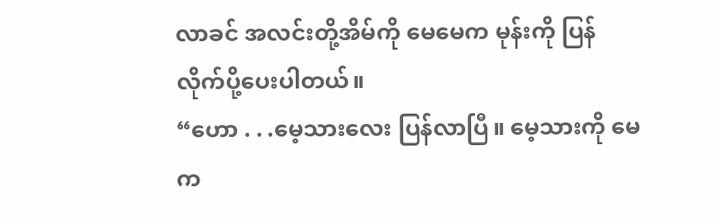လာခင် အလင်းတို့အိမ်ကို မေမေက မုန်းကို ပြန်လိုက်ပို့ပေးပါတယ်။
“ဟော . . .မေ့သားလေး ပြန်လာပြီ။ မေ့သားကို မေက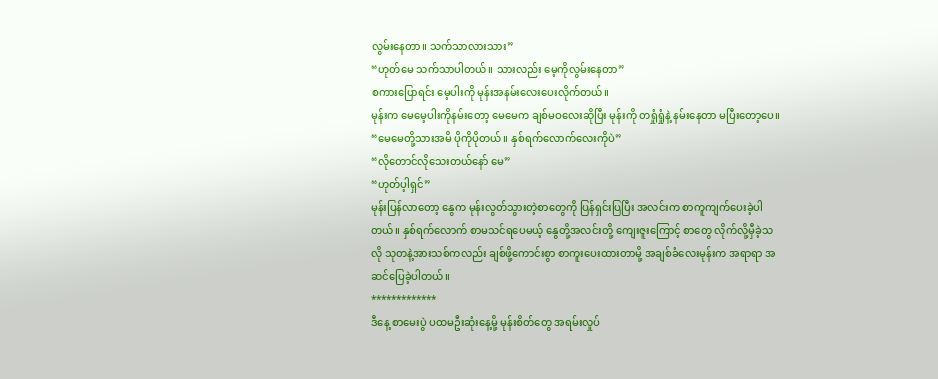လွမ်းနေတာ။ သက်သာလားသား”
“ဟုတ်မေ သက်သာပါတယ်။ သားလည်း မေ့ကိုလွမ်းနေတာ”
စကားပြောရင်း မေ့ပါးကို မုန်းအနမ်းလေးပေးလိုက်တယ်။
မုန်းက မေမေ့ပါးကိုနမ်းတော့ မေမေက ချစ်မဝလေးဆိုပြီး မုန်းကို တရှုံရှုံနဲ့ နမ်းနေတာ မပြီးတော့ပေ။
“မေမေတို့သားအမိ ပိုကိုပိုတယ်။ နှစ်ရက်လောက်လေးကိုပဲ”
“လိုတောင်လိုသေးတယ်နော် မေ”
“ဟုတ်ပ့ါရှင်”
မုန်းပြန်လာတော့ နွေက မုန်းလွတ်သွားတဲ့စာတွေကို ပြန်ရှင်းပြပြီး အလင်းက စာကူကျက်ပေးခဲ့ပါတယ်။ နှစ်ရက်လောက် စာမသင်ရပေမယ့် နွေတို့အလင်းတို့ ကျေးဇူးကြောင့် စာတွေ လိုက်လို့မှီခဲ့သလို သုတနဲ့အားသစ်ကလည်း ချစ်ဖို့ကောင်းစွာ စာကူးပေးထားတာမို့ အချစ်ခံလေးမုန်းက အရာရာ အဆင်ပြေခဲ့ပါတယ်။
*************
ဒီနေ့ စာမေးပွဲ ပထမဦးဆုံးနေ့မို့ မုန်းစိတ်တွေ အရမ်းလှုပ်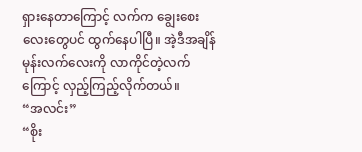ရှားနေတာကြောင့် လက်က ချွေးစေးလေးတွေပင် ထွက်နေပါပြီ။ အဲ့ဒီအချိန် မုန်းလက်လေးကို လာကိုင်တဲ့လက်ကြောင့် လှည့်ကြည့်လိုက်တယ်။
“အလင်း”
“စိုး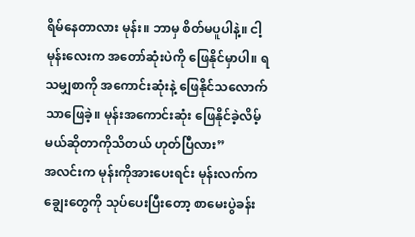ရိမ်နေတာလား မုန်း။ ဘာမှ စိတ်မပူပါနဲ့။ ငါ့မုန်းလေးက အတော်ဆုံးပဲကို ဖြေနိုင်မှာပါ။ ရသမျှစာကို အကောင်းဆုံးနဲ့ ဖြေနိုင်သလောက်သာဖြေခဲ့။ မုန်းအကောင်းဆုံး ဖြေနိုင်ခဲ့လိမ့်မယ်ဆိုတာကိုသိတယ် ဟုတ်ပြီလား”
အလင်းက မုန်းကိုအားပေးရင်း မုန်းလက်က ချွေးတွေကို သုပ်ပေးပြီးတော့ စာမေးပွဲခန်း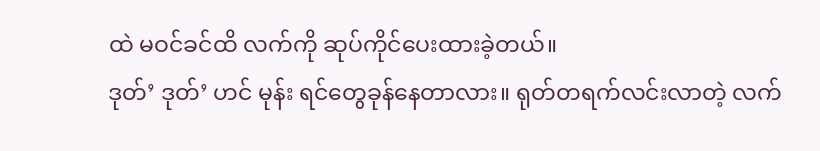ထဲ မဝင်ခင်ထိ လက်ကို ဆုပ်ကိုင်ပေးထားခဲ့တယ်။
ဒုတ်’ ဒုတ်’ ဟင် မုန်း ရင်တွေခုန်နေတာလား။ ရုတ်တရက်လင်းလာတဲ့ လက်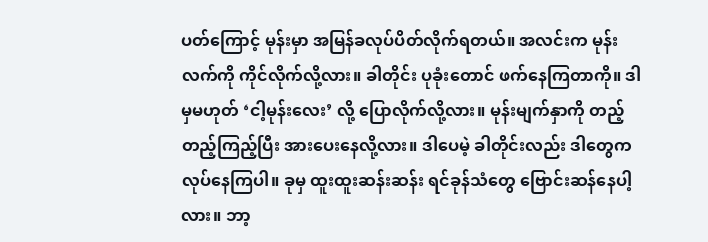ပတ်ကြောင့် မုန်းမှာ အမြန်ခလုပ်ပိတ်လိုက်ရတယ်။ အလင်းက မုန်းလက်ကို ကိုင်လိုက်လို့လား။ ခါတိုင်း ပုခုံးတောင် ဖက်နေကြတာကို။ ဒါမှမဟုတ် ‘ငါ့မုန်းလေး’ လို့ ပြောလိုက်လို့လား။ မုန်းမျက်နှာကို တည့်တည့်ကြည့်ပြီး အားပေးနေလို့လား။ ဒါပေမဲ့ ခါတိုင်းလည်း ဒါတွေက လုပ်နေကြပါ။ ခုမှ ထူးထူးဆန်းဆန်း ရင်ခုန်သံတွေ ဗြောင်းဆန်နေပါ့လား။ ဘာ့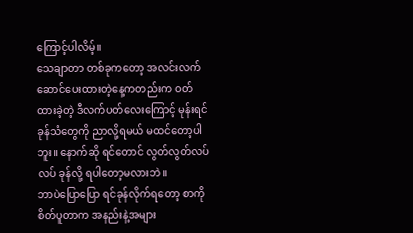ကြောင့်ပါလိမ့်။
သေချာတာ တစ်ခုကတော့ အလင်းလက်ဆောင်ပေးထားတဲ့နေ့ကတည်းက ဝတ်ထားခဲ့တဲ့ ဒီလက်ပတ်လေးကြောင့် မုန်းရင်ခုန်သံတွေကို ညာလို့ရမယ် မထင်တော့ပါဘူး။ နောက်ဆို ရင်တောင် လွတ်လွတ်လပ်လပ် ခုန်လို့ ရပါတော့မလားဘဲ။
ဘာပဲပြောပြော ရင်ခုန်လိုက်ရတော့ စာကို စိတ်ပူတာက အနည်းနဲ့အများ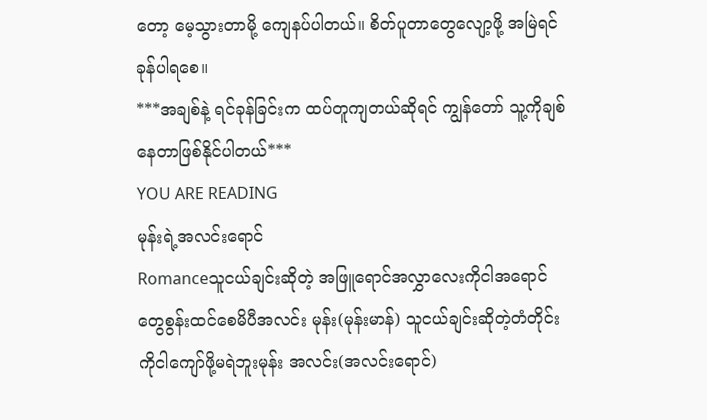တော့ မေ့သွားတာမို့ ကျေနပ်ပါတယ်။ စိတ်ပူတာတွေလျော့ဖို့ အမြဲရင်ခုန်ပါရစေ။
***အချစ်နဲ့ ရင်ခုန်ခြင်းက ထပ်တူကျတယ်ဆိုရင် ကျွန်တော် သူ့ကိုချစ်နေတာဖြစ်နိုင်ပါတယ်***
YOU ARE READING
မုန်းရဲ့အလင်းရောင်
Romanceသူငယ်ချင်းဆိုတဲ့ အဖြူရောင်အလွှာလေးကိုငါအရောင်တွေစွန်းထင်စေမိပီအလင်း မုန်း(မုန်းမာန်) သူငယ်ချင်းဆိုတဲ့တံတိုင်းကိုငါကျော်ဖို့မရဲဘူးမုန်း အလင်း(အလင်းရောင်)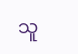သူ